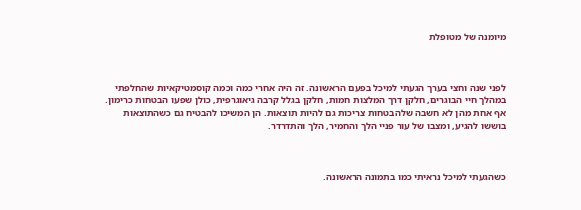מיומנה של מטופלת



לפני שנה וחצי בערך הגעתי למיכל בפעם הראשונה. זה היה אחרי כמה וכמה קוסמטיקאיות שהחלפתי במהלך חיי הבוגרים, חלקן דרך המלצות חמות, חלקן בגלל קרבה גיאוגרפית, כולן שפעו הבטחות כרימון. אף אחת מהן לא חשבה שלהבטחות צריכות גם להיות תוצאות. הן המשיכו להבטיח גם כשהתוצאות בוששו להגיע, ומצבו של עור פניי הלך והחמיר, הלך והתדרדר.



כשהגעתי למיכל נראיתי כמו בתמונה הראשונה.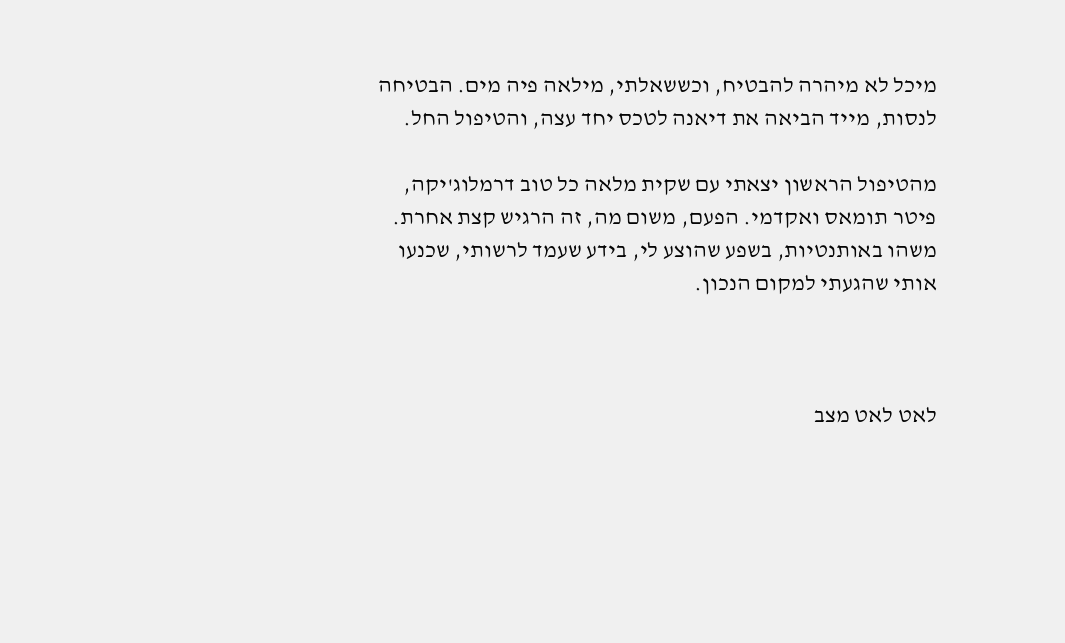מיכל לא מיהרה להבטיח, וכששאלתי, מילאה פיה מים. הבטיחה לנסות, מייד הביאה את דיאנה לטכס יחד עצה, והטיפול החל.

מהטיפול הראשון יצאתי עם שקית מלאה כל טוב דרמלוג'יקה, פיטר תומאס ואקדמי. הפעם, משום מה, זה הרגיש קצת אחרת. משהו באותנטיות, בשפע שהוצע לי, בידע שעמד לרשותי, שכנעו אותי שהגעתי למקום הנכון.



לאט לאט מצב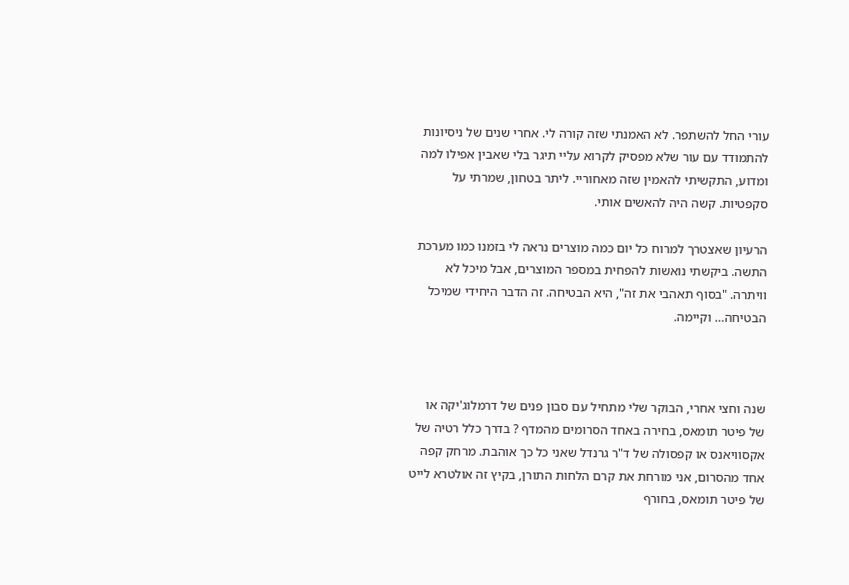עורי החל להשתפר. לא האמנתי שזה קורה לי. אחרי שנים של ניסיונות להתמודד עם עור שלא מפסיק לקרוא עליי תיגר בלי שאבין אפילו למה ומדוע, התקשיתי להאמין שזה מאחוריי. ליתר בטחון, שמרתי על סקפטיות. קשה היה להאשים אותי.

הרעיון שאצטרך למרוח כל יום כמה מוצרים נראה לי בזמנו כמו מערכת התשה. ביקשתי נואשות להפחית במספר המוצרים, אבל מיכל לא וויתרה. "בסוף תאהבי את זה", היא הבטיחה. זה הדבר היחידי שמיכל הבטיחה… וקיימה.



שנה וחצי אחרי, הבוקר שלי מתחיל עם סבון פנים של דרמלוג'יקה או של פיטר תומאס, בחירה באחד הסרומים מהמדף ? בדרך כלל רטיה של אקסוויאנס או קפסולה של ד"ר גרנדל שאני כל כך אוהבת. מרחק קפה אחד מהסרום, אני מורחת את קרם הלחות התורן, בקיץ זה אולטרא לייט של פיטר תומאס, בחורף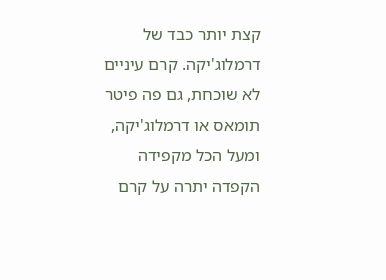קצת יותר כבד של דרמלוג'יקה. קרם עיניים לא שוכחת, גם פה פיטר תומאס או דרמלוג'יקה, ומעל הכל מקפידה הקפדה יתרה על קרם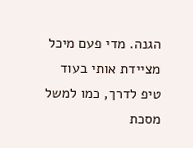הגנה. מדי פעם מיכל מציידת אותי בעוד טיפ לדרך, כמו למשל מסכת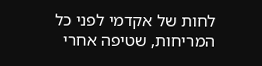לחות של אקדמי לפני כל המריחות, שטיפה אחרי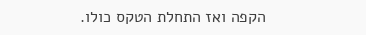הקפה ואז התחלת הטקס כולו.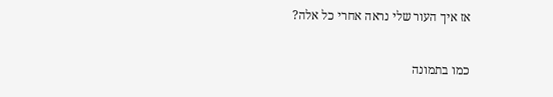אז איך העור שלי נראה אחרי כל אלה?

כמו בתמונה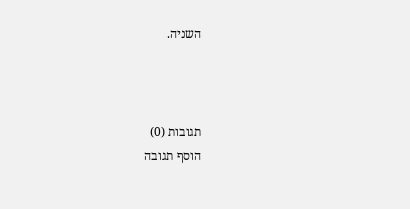השניה.



תגובות (0)
הוסף תגובה